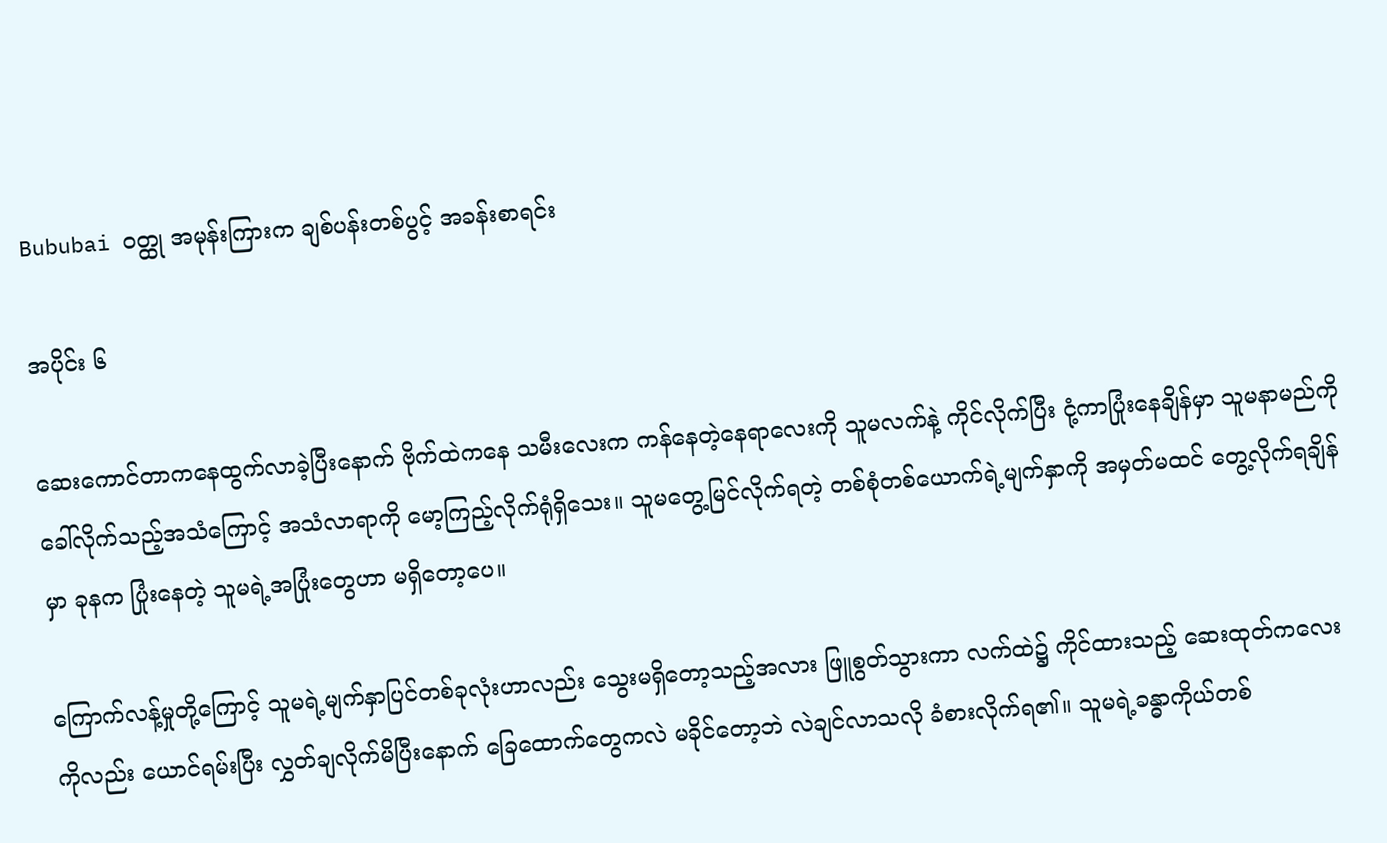Bububai ဝတ္ထု အမုန်းကြားက ချစ်ပန်းတစ်ပွင့် အခန်းစာရင်း

အပိုင်း ၆

ဆေးကောင်တာကနေထွက်လာခဲ့ပြီးနောက် ဗိုက်ထဲကနေ သမီးလေးက ကန်နေတဲ့နေရာလေးကို သူမလက်နဲ့ ကိုင်လိုက်ပြီး ငုံ့ကာပြုံးနေချိန်မှာ သူမနာမည်ကို ခေါ်လိုက်သည့်အသံကြောင့် အသံလာရာကို မော့ကြည့်လိုက်ရုံရှိသေး။ သူမတွေ့မြင်လိုက်ရတဲ့ တစ်စုံတစ်ယောက်ရဲ့မျက်နှာကို အမှတ်မထင် တွေ့လိုက်ရချိန်မှာ ခုနက ပြုံးနေတဲ့ သူမရဲ့အပြုံးတွေဟာ မရှိတော့ပေ။

ကြောက်လန့်မှုတို့ကြောင့် သူမရဲ့မျက်နှာပြင်တစ်ခုလုံးဟာလည်း သွေးမရှိတော့သည့်အလား ဖြူစွတ်သွားကာ လက်ထဲ၌ ကိုင်ထားသည့် ဆေးထုတ်ကလေးကိုလည်း ယောင်ရမ်းပြီး လွှတ်ချလိုက်မိပြီးနောက် ခြေထောက်တွေကလဲ မခိုင်တော့ဘဲ လဲချင်လာသလို ခံစားလိုက်ရ၏။ သူမရဲ့ခန္ဓာကိုယ်တစ်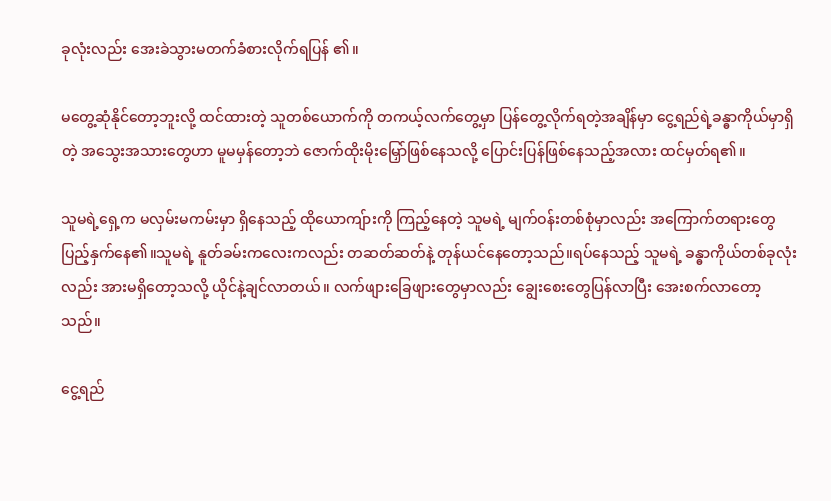ခုလုံးလည်း အေးခဲသွားမတက်ခံစားလိုက်ရပြန် ၏။

မတွေ့ဆုံနိုင်တော့ဘူးလို့ ထင်ထားတဲ့ သူတစ်ယောက်ကို တကယ့်လက်တွေ့မှာ ပြန်တွေ့လိုက်ရတဲ့အချိန်မှာ ငွေ့ရည်ရဲ့ခန္ဓာကိုယ်မှာရှိတဲ့ အသွေးအသားတွေဟာ မူမမှန်တော့ဘဲ ဇောက်ထိုးမိုးမြှော်ဖြစ်နေသလို့ ပြောင်းပြန်ဖြစ်နေသည့်အလား ထင်မှတ်ရ၏။

သူမရဲ့ရှေ့က မလှမ်းမကမ်းမှာ ရှိနေသည့် ထိုယောကျ်ားကို ကြည့်နေတဲ့ သူမရဲ့ မျက်ဝန်းတစ်စုံမှာလည်း အကြောက်တရားတွေ ပြည့်နှက်နေ၏။သူမရဲ့ နူတ်ခမ်းကလေးကလည်း တဆတ်ဆတ်နဲ့ တုန်ယင်နေတော့သည်။ရပ်နေသည့် သူမရဲ့ ခန္ဓာကိုယ်တစ်ခုလုံးလည်း အားမရှိတော့သလို့ ယိုင်နဲ့ချင်လာတယ်။ လက်ဖျားခြေဖျားတွေမှာလည်း ချွေးစေးတွေပြန်လာပြီး အေးစက်လာတော့သည်။

ငွေ့ရည်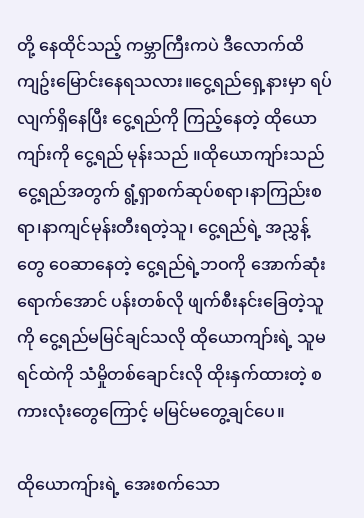တို့ နေထိုင်သည့် ကမ္ဘာကြီးကပဲ ဒီလောက်ထိ ကျဥ်းမြောင်းနေရသလား။ငွေ့ရည်ရှေ့နားမှာ ရပ်လျက်ရှိနေပြီး ငွေ့ရည်ကို ကြည့်နေတဲ့ ထိုယောကျာ်းကို ငွေ့ရည် မုန်းသည် ။ထိုယောကျာ်းသည် ငွေ့ရည်အတွက် ရွံ့ရှာစက်ဆုပ်စရာ၊နာကြည်းစရာ၊နာကျင်မုန်းတီးရတဲ့သူ၊ ငွေ့ရည်ရဲ့ အညွှန့်တွေ ဝေဆာနေတဲ့ ငွေ့ရည်ရဲ့ဘဝကို အောက်ဆုံးရောက်အောင် ပန်းတစ်လို ဖျက်စီးနင်းခြေတဲ့သူကို ငွေ့ရည်မမြင်ချင်သလို ထိုယောကျာ်းရဲ့ သူမရင်ထဲကို သံမှိုတစ်ချောင်းလို ထိုးနှက်ထားတဲ့ စကားလုံးတွေကြောင့် မမြင်မတွေ့ချင်ပေ။

ထိုယောကျ်ားရဲ့ အေးစက်သော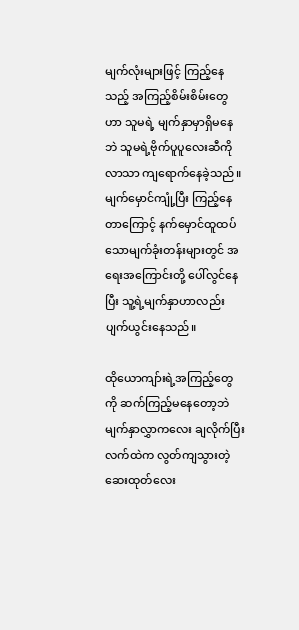မျက်လုံးများဖြင့် ကြည့်နေသည့် အကြည့်စိမ်းစိမ်းတွေဟာ သူမရဲ့ မျက်နှာမှာရှိမနေဘဲ သူမရဲ့ဗိုက်ပူပူလေးဆီကိုလာသာ ကျရောက်နေခဲ့သည်။မျက်မှောင်ကျုံ့ပြီး ကြည့်နေတာကြောင့် နက်မှောင်ထူထပ်သောမျက်ခုံးတန်းများတွင် အရေးအကြောင်းတို့ ပေါ်လွင်နေပြီး သူ့ရဲ့မျက်နှာဟာလည်း ပျက်ယွင်းနေသည်။

ထိုယောကျာ်းရဲ့အကြည့်တွေကို ဆက်ကြည့်မနေတော့ဘဲ မျက်နှာလွှာကလေး ချလိုက်ပြီး လက်ထဲက လွတ်ကျသွားတဲ့ ဆေးထုတ်လေး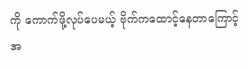ကို ကောက်ဖို့လုပ်ပေမယ့် ဗိုက်ကထောင့်နေတာကြောင့် အ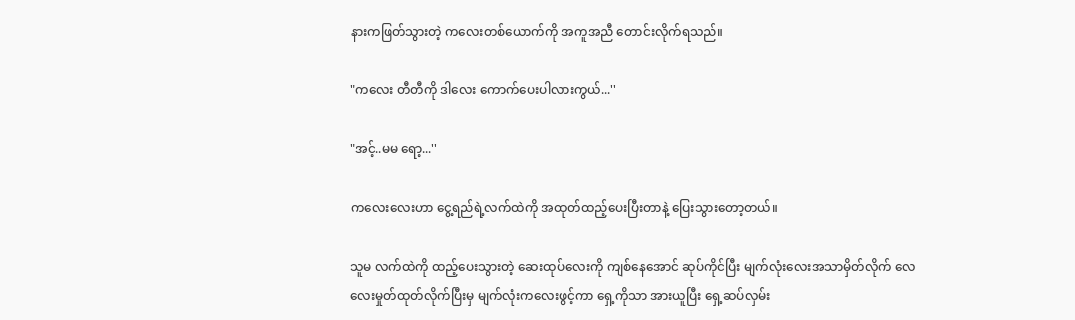နားကဖြတ်သွားတဲ့ ကလေးတစ်ယောက်ကို အကူအညီ တောင်းလိုက်ရသည်။

"ကလေး တီတီကို ဒါလေး ကောက်ပေးပါလားကွယ်...''

"အင့်..မမ ရော့...''

ကလေးလေးဟာ ငွေ့ရည်ရဲ့လက်ထဲကို အထုတ်ထည့်ပေးပြီးတာနဲ့ ပြေးသွားတော့တယ်။

သူမ လက်ထဲကို ထည့်ပေးသွားတဲ့ ဆေးထုပ်လေးကို ကျစ်နေအောင် ဆုပ်ကိုင်ပြီး မျက်လုံးလေးအသာမှိတ်လိုက် လေလေးမှုတ်ထုတ်လိုက်ပြီးမှ မျက်လုံးကလေးဖွင့်ကာ ရှေ့ကိုသာ အားယူပြီး ရှေ့ဆပ်လှမ်း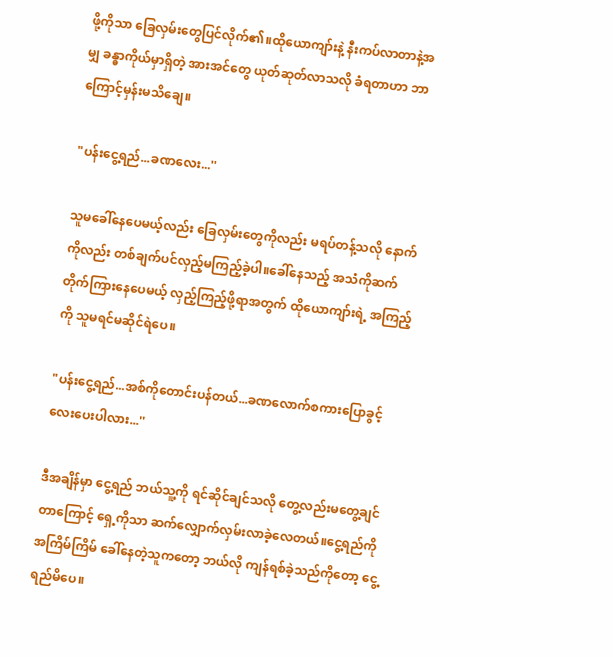ဖို့ကိုသာ ခြေလှမ်းတွေပြင်လိုက်၏။ထိုယောကျာ်းနဲ့ နီးကပ်လာတာနဲ့အမျှ ခန္ဓာကိုယ်မှာရှိတဲ့ အားအင်တွေ ယုတ်ဆုတ်လာသလို ခံရတာဟာ ဘာကြောင့်မှန်းမသိချေ။

"ပန်းငွေ့ရည်...ခဏလေး...''

သူမခေါ်နေပေမယ့်လည်း ခြေလှမ်းတွေကိုလည်း မရပ်တန့်သလို နောက်ကိုလည်း တစ်ချက်ပင်လှည့်မကြည့်ခဲ့ပါ။ခေါ်နေသည့် အသံကိုဆက်တိုက်ကြားနေပေမယ့် လှည့်ကြည့်ဖို့ရာအတွက် ထိုယောကျာ်းရဲ့ အကြည့်ကို သူမရင်မဆိုင်ရဲပေ။

"ပန်းငွေ့ရည်...အစ်ကိုတောင်းပန်တယ်...ခဏလောက်စကားပြောခွင့်လေးပေးပါလား...''

ဒီအချိန်မှာ ငွေ့ရည် ဘယ်သူ့ကို ရင်ဆိုင်ချင်သလို တွေ့လည်းမတွေ့ချင်တာကြောင့် ရှေ့ကိုသာ ဆက်လျှောက်လှမ်းလာခဲ့လေတယ်။ငွေ့ရည်ကို အကြိမ်ကြိမ် ခေါ်နေတဲ့သူကတော့ ဘယ်လို ကျန်ရစ်ခဲ့သည်ကိုတော့ ငွေ့ရည်မိပေ။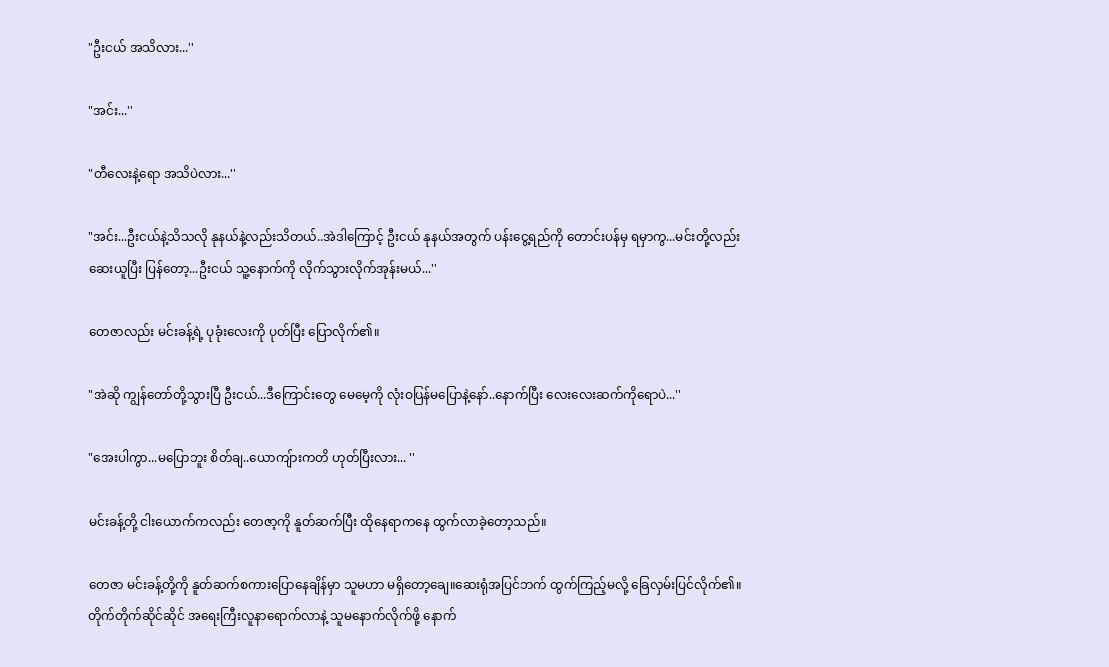"ဦးငယ် အသိလား...''

"အင်း...''

"တီလေးနဲ့ရော အသိပဲလား...''

"အင်း...ဦးငယ်နဲ့သိသလို နုနယ်နဲ့လည်းသိတယ်..အဲဒါကြောင့် ဦးငယ် နုနယ်အတွက် ပန်းငွေ့ရည်ကို တောင်းပန်မှ ရမှာကွ...မင်းတို့လည်း ဆေးယူပြီး ပြန်တော့...ဦးငယ် သူ့နောက်ကို လိုက်သွားလိုက်အုန်းမယ်...''

တေဇာလည်း မင်းခန့်ရဲ့ ပုခုံးလေးကို ပုတ်ပြီး ပြောလိုက်၏။

"အဲဆို ကျွန်တော်တို့သွားပြီ ဦးငယ်...ဒီကြောင်းတွေ မေမေ့ကို လုံးဝပြန်မပြောနဲ့နော်..နောက်ပြီး လေးလေးဆက်ကိုရောပဲ...''

"အေးပါကွာ...မပြောဘူး စိတ်ချ..ယောကျ်ားကတိ ဟုတ်ပြီးလား... ''

မင်းခန့်တို့ ငါးယောက်ကလည်း တေဇာ့ကို နူတ်ဆက်ပြီး ထိုနေရာကနေ ထွက်လာခဲ့တော့သည်။

တေဇာ မင်းခန့်တို့ကို နူတ်ဆက်စကားပြောနေချိန်မှာ သူမဟာ မရှိတော့ချေ။ဆေးရုံအပြင်ဘက် ထွက်ကြည့်မလို့ ခြေလှမ်းပြင်လိုက်၏။တိုက်တိုက်ဆိုင်ဆိုင် အရေးကြီးလူနာရောက်လာနဲ့ သူမနောက်လိုက်ဖို့ နောက်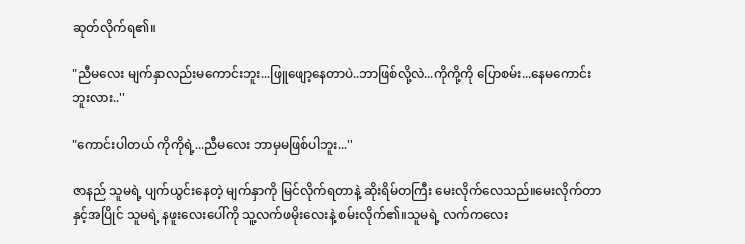ဆုတ်လိုက်ရ၏။

"ညီမလေး မျက်နှာလည်းမကောင်းဘူး...ဖြူဖျော့နေတာပဲ..ဘာဖြစ်လို့လဲ...ကိုကို့ကို ပြောစမ်း...နေမကောင်းဘူးလား..''

"ကောင်းပါတယ် ကိုကိုရဲ့...ညီမလေး ဘာမှမဖြစ်ပါဘူး...''

ဇာနည် သူမရဲ့ ပျက်ယွင်းနေတဲ့ မျက်နှာကို မြင်လိုက်ရတာနဲ့ ဆိုးရိမ်တကြီး မေးလိုက်လေသည်။မေးလိုက်တာနှင့်အပြိုင် သူမရဲ့ နဖူးလေးပေါ်ကို သူ့လက်ဖမိုးလေးနဲ့ စမ်းလိုက်၏။သူမရဲ့ လက်ကလေး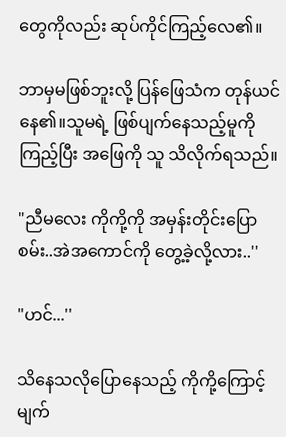တွေကိုလည်း ဆုပ်ကိုင်ကြည့်လေ၏။

ဘာမှမဖြစ်ဘူးလို့ ပြန်ဖြေသံက တုန်ယင်နေ၏။သူမရဲ့ ဖြစ်ပျက်နေသည့်မူကိုကြည့်ပြီး အဖြေကို သူ သိလိုက်ရသည်။

"ညီမလေး ကိုကို့ကို အမှန်းတိုင်းပြောစမ်း..အဲအကောင်ကို တွေ့ခဲ့လို့လား..''

"ဟင်...''

သိနေသလိုပြောနေသည့် ကိုကို့ကြောင့် မျက်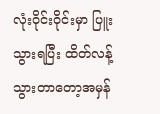လုံးဝိုင်းဝိုင်းမှာ ပြူးသွားရပြီး ထိတ်လန့်သွားတာတော့အမှန်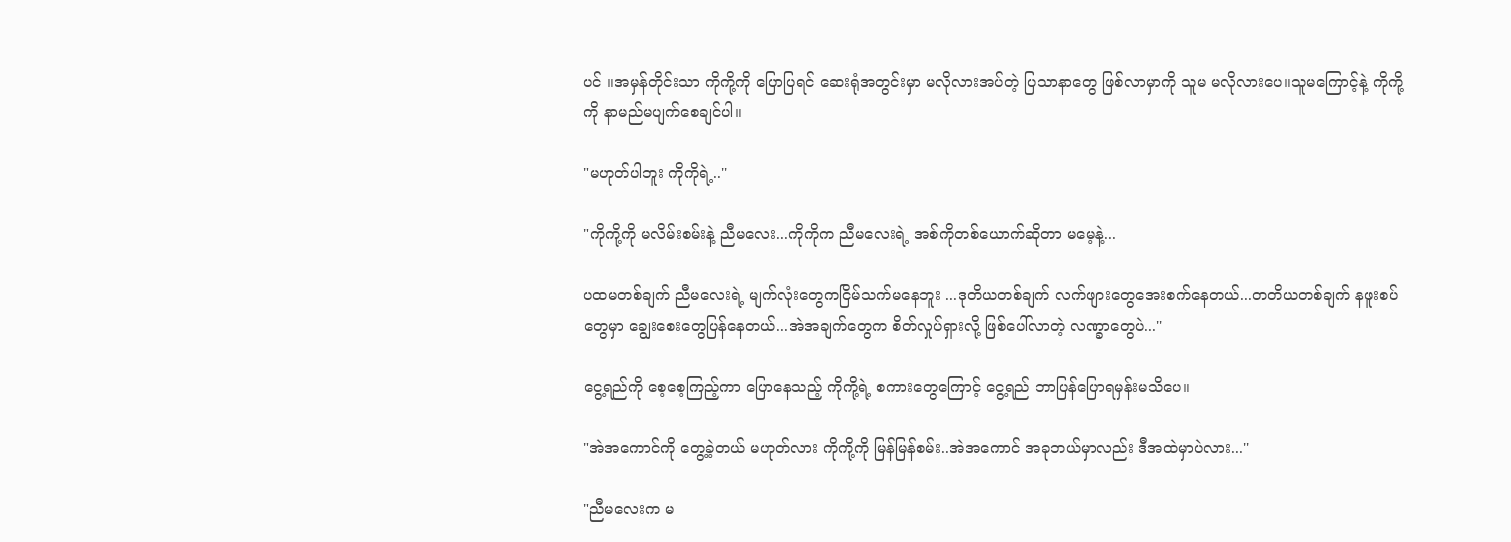ပင် ။အမှန်တိုင်းသာ ကိုကို့ကို ပြောပြရင် ဆေးရုံအတွင်းမှာ မလိုလားအပ်တဲ့ ပြသာနာတွေ ဖြစ်လာမှာကို သူမ မလိုလားပေ။သူမကြောင့်နဲ့ ကိုကို့ကို နာမည်မပျက်စေချင်ပါ။

"မဟုတ်ပါဘူး ကိုကိုရဲ့..''

"ကိုကို့ကို မလိမ်းစမ်းနဲ့ ညီမလေး...ကိုကိုက ညီမလေးရဲ့ အစ်ကိုတစ်ယောက်ဆိုတာ မမေ့နဲ့...

ပထမတစ်ချက် ညီမလေးရဲ့ မျက်လုံးတွေကငြိမ်သက်မနေဘူး ...ဒုတိယတစ်ချက် လက်ဖျားတွေအေးစက်နေတယ်...တတိယတစ်ချက် နဖူးစပ်တွေမှာ ချွေးစေးတွေပြန်နေတယ်...အဲအချက်တွေက စိတ်လှုပ်ရှားလို့ ဖြစ်ပေါ်လာတဲ့ လဏ္ခာတွေပဲ...''

ငွေ့ရည်ကို စေ့စေ့ကြည့်ကာ ပြောနေသည့် ကိုကို့ရဲ့ စကားတွေကြောင့် ငွေ့ရည် ဘာပြန်ပြောရမှန်းမသိပေ။

"အဲအကောင်ကို တွေ့ခဲ့တယ် မဟုတ်လား ကိုကို့ကို မြန်မြန်စမ်း..အဲအကောင် အခုဘယ်မှာလည်း ဒီအထဲမှာပဲလား...''

"ညီမလေးက မ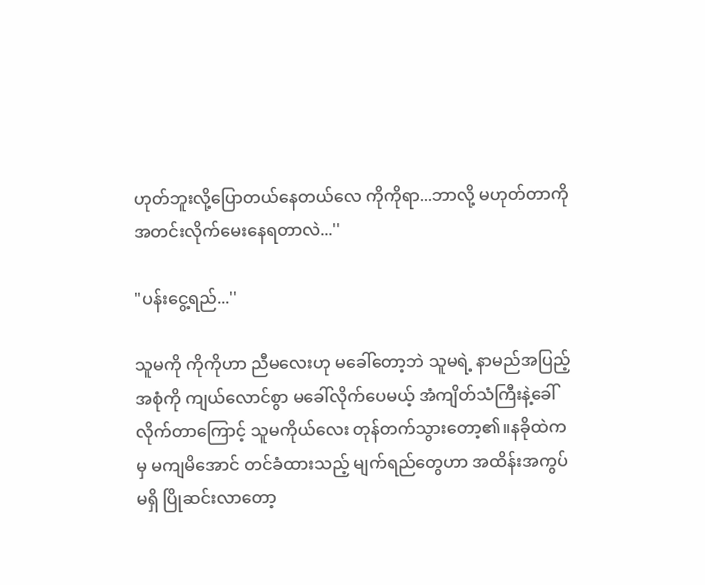ဟုတ်ဘူးလို့ပြောတယ်နေတယ်လေ ကိုကိုရာ...ဘာလို့ မဟုတ်တာကို အတင်းလိုက်မေးနေရတာလဲ...''

"ပန်းငွေ့ရည်...''

သူမကို ကိုကိုဟာ ညီမလေးဟု မခေါ်တော့ဘဲ သူမရဲ့ နာမည်အပြည့်အစုံကို ကျယ်လောင်စွာ မခေါ်လိုက်ပေမယ့် အံကျိတ်သံကြီးနဲ့ခေါ်လိုက်တာကြောင့် သူမကိုယ်လေး တုန်တက်သွားတော့၏။နခိုထဲကမှ မကျမိအောင် တင်ခံထားသည့် မျက်ရည်တွေဟာ အထိန်းအကွပ်မရှိ ပြိုဆင်းလာတော့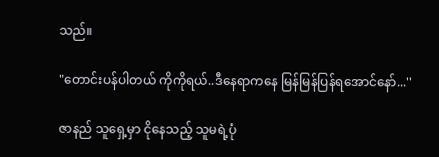သည်။

"တောင်းပန်ပါတယ် ကိုကိုရယ်..ဒီနေရာကနေ မြန်မြန်ပြန်ရအောင်နော်...''

ဇာနည် သူရှေ့မှာ ငိုနေသည့် သူမရဲ့ပုံ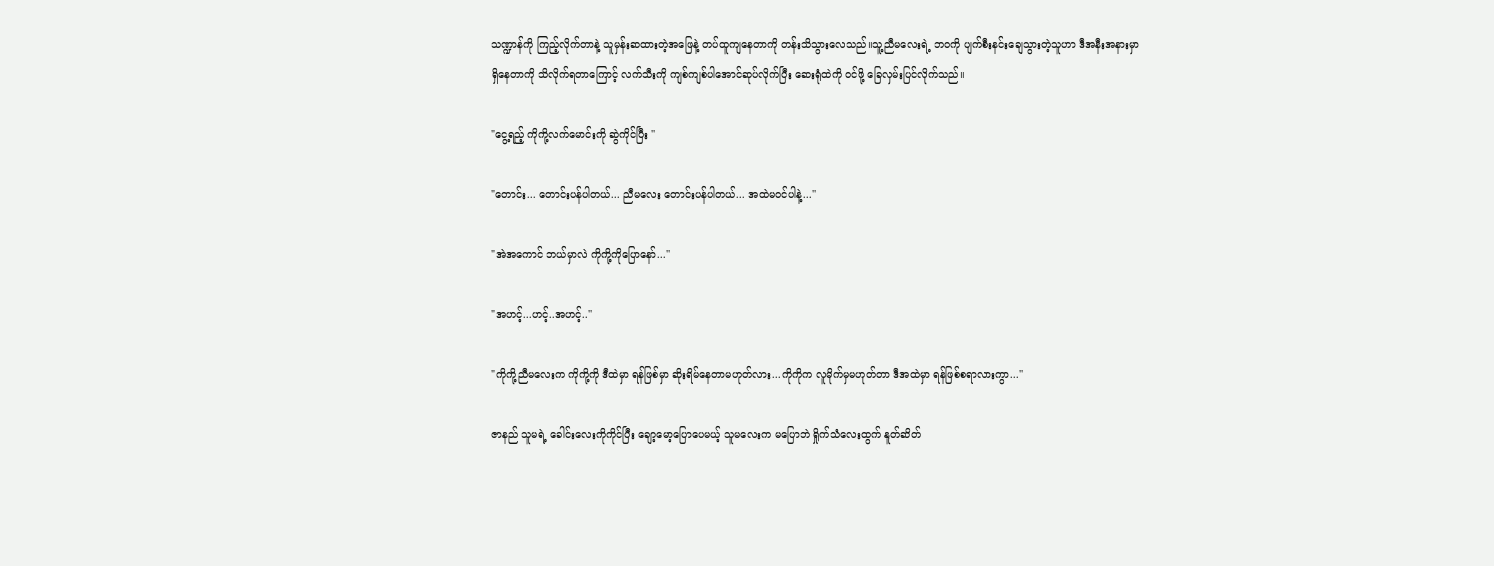သဏ္ဍာန်ကို ကြည့်လိုက်တာနဲ့ သူမှန်းဆထားတဲ့အဖြေနဲ့ တပ်ထူကျနေတာကို တန်းသိသွားလေသည်။သူ့ညီမလေးရဲ့ ဘဝကို ပျက်စီးနင်းချေသွားတဲ့သူဟာ ဒီအနီးအနားမှာ ရှိနေတာကို သိလိုက်ရတာကြောင့် လက်သီးကို ကျစ်ကျစ်ပါအောင်ဆုပ်လိုက်ပြီး ဆေးရုံထဲကို ဝင်ဖို့ ခြေလှမ်းပြင်လိုက်သည်။

"ငွေ့ရည့် ကိုကို့လက်မောင်းကို ဆွဲကိုင်ပြီး ''

"တောင်း... တောင်းပန်ပါတယ်... ညီမလေး တောင်းပန်ပါတယ်... အထဲမဝင်ပါနဲ့...''

"အဲအကောင် ဘယ်မှာလဲ ကိုကို့ကိုပြောနော်...''

"အဟင့်...ဟင့်..အဟင့်..''

"ကိုကို့ညီမလေးက ကိုကို့ကို ဒီထဲမှာ ရန်ဖြစ်မှာ ဆိုးရိမ်နေတာမဟုတ်လား...ကိုကိုက လူမိုက်မှမဟုတ်တာ ဒီအထဲမှာ ရန်ဖြစ်စရာလားကွာ...''

ဇာနည် သူမရဲ့ ခေါင်းလေးကိုကိုင်ပြီး ချော့မော့ပြောပေမယ့် သူမလေးက မပြောဘဲ ရှိုက်သံလေးထွက် နူတ်ဆိတ်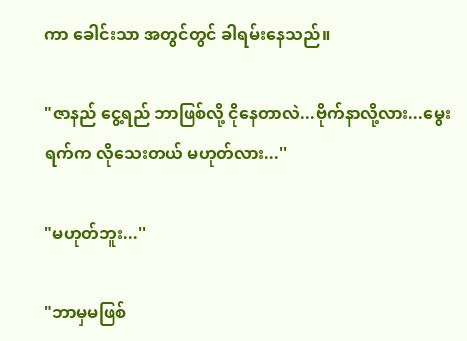ကာ ခေါင်းသာ အတွင်တွင် ခါရမ်းနေသည်။

"ဇာနည် ငွေ့ရည် ဘာဖြစ်လို့ ငိုနေတာလဲ...ဗိုက်နာလို့လား...မွေးရက်က လိုသေးတယ် မဟုတ်လား...''

"မဟုတ်ဘူး...''

"ဘာမှမဖြစ်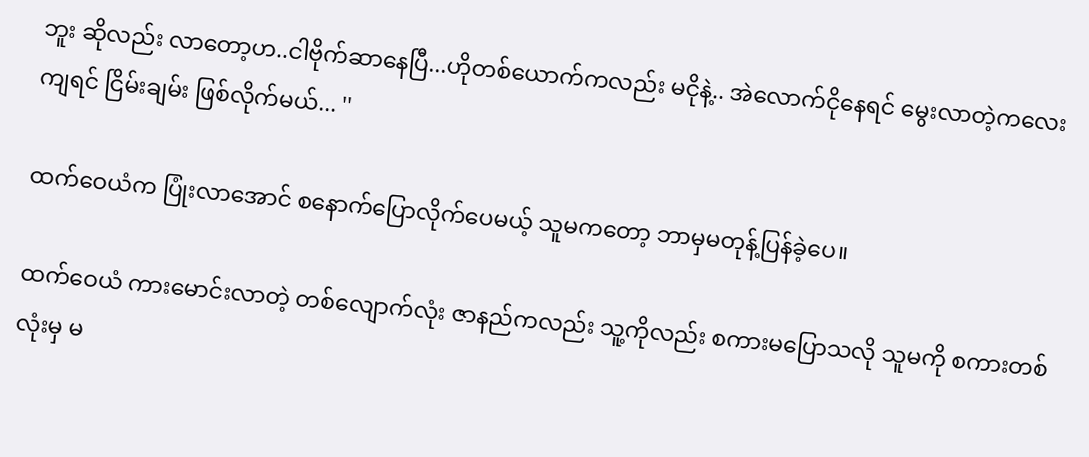ဘူး ဆိုလည်း လာတော့ဟ..ငါဗိုက်ဆာနေပြီ...ဟိုတစ်ယောက်ကလည်း မငိုနဲ့.. အဲလောက်ငိုနေရင် မွေးလာတဲ့ကလေးကျရင် ငြိမ်းချမ်း ဖြစ်လိုက်မယ်... ''

ထက်ဝေယံက ပြုံးလာအောင် စနောက်ပြောလိုက်ပေမယ့် သူမကတော့ ဘာမှမတုန့်ပြန်ခဲ့ပေ။

ထက်ဝေယံ ကားမောင်းလာတဲ့ တစ်လျောက်လုံး ဇာနည်ကလည်း သူ့ကိုလည်း စကားမပြောသလို သူမကို စကားတစ်လုံးမှ မ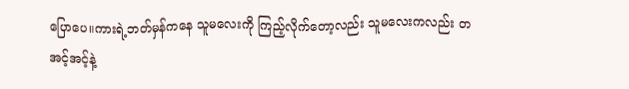ပြောပေ။ကားရဲ့ဘတ်မှန်ကနေ သူမလေးကို ကြည့်လိုက်တော့လည်း သူမလေးကလည်း တအင့်အင့်နဲ့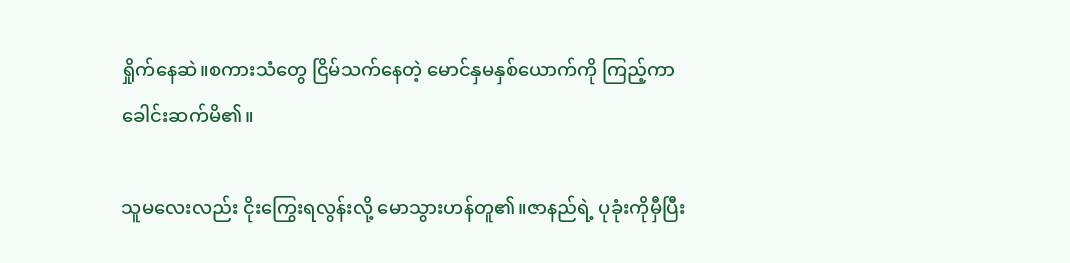ရှိုက်နေဆဲ။စကားသံတွေ ငြိမ်သက်နေတဲ့ မောင်နှမနှစ်ယောက်ကို ကြည့်ကာ ခေါင်းဆက်မိ၏။

သူမလေးလည်း ငိုးကြွေးရလွန်းလို့ မောသွားဟန်တူ၏။ဇာနည်ရဲ့ ပုခုံးကိုမှီပြီး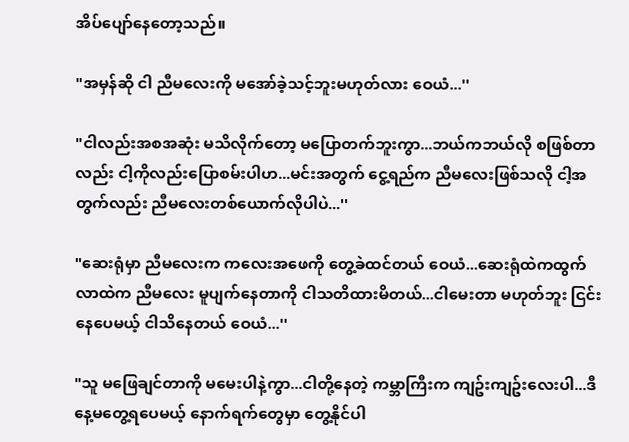အိပ်ပျော်နေတော့သည်။

"အမှန်ဆို ငါ ညီမလေးကို မအော်ခဲ့သင့်ဘူးမဟုတ်လား ဝေယံ...''

"ငါလည်းအစအဆုံး မသိလိုက်တော့ မပြောတက်ဘူးကွာ...ဘယ်ကဘယ်လို စဖြစ်တာလည်း ငါ့ကိုလည်းပြောစမ်းပါဟ...မင်းအတွက် ငွေ့ရည်က ညီမလေးဖြစ်သလို ငါ့အတွက်လည်း ညီမလေးတစ်ယောက်လိုပါပဲ...''

"ဆေးရုံမှာ ညီမလေးက ကလေးအဖေကို တွေ့ခဲထင်တယ် ဝေယံ...ဆေးရုံထဲကထွက်လာထဲက ညီမလေး မူပျက်နေတာကို ငါသတိထားမိတယ်...ငါမေးတာ မဟုတ်ဘူး ငြင်းနေပေမယ့် ငါသိနေတယ် ဝေယံ...''

"သူ မဖြေချင်တာကို မမေးပါနဲ့ကွာ...ငါတို့နေတဲ့ ကမ္ဘာကြီးက ကျဥ်းကျဥ်းလေးပါ...ဒီနေ့မတွေ့ရပေမယ့် နောက်ရက်တွေမှာ တွေ့နိုင်ပါ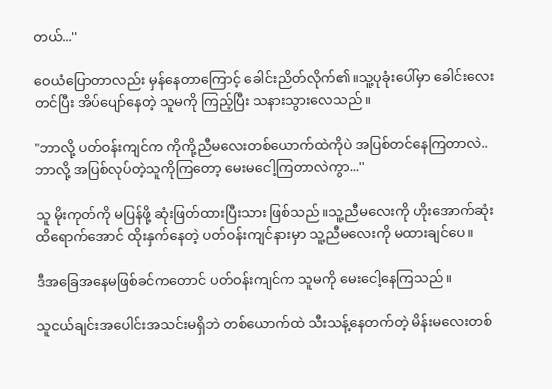တယ်...''

ဝေယံပြောတာလည်း မှန်နေတာကြောင့် ခေါင်းညိတ်လိုက်၏။သူ့ပုခုံးပေါ်မှာ ခေါင်းလေးတင်ပြီး အိပ်ပျော်နေတဲ့ သူမကို ကြည့်ပြီး သနားသွားလေသည်။

"ဘာလို့ ပတ်ဝန်းကျင်က ကိုကို့ညီမလေးတစ်ယောက်ထဲကိုပဲ အပြစ်တင်နေကြတာလဲ..ဘာလို့ အပြစ်လုပ်တဲ့သူကိုကြတော့ မေးမငေါ့ကြတာလဲကွာ...''

သူ မိုးကုတ်ကို မပြန်ဖို့ ဆုံးဖြတ်ထားပြီးသား ဖြစ်သည်။သူ့ညီမလေးကို ဟိုးအောက်ဆုံးထိရောက်အောင် ထိုးနှက်နေတဲ့ ပတ်ဝန်းကျင်နားမှာ သူ့ညီမလေးကို မထားချင်ပေ။

ဒီအခြေအနေမဖြစ်ခင်ကတောင် ပတ်ဝန်းကျင်က သူမကို မေးငေါ့နေကြသည်။

သူငယ်ချင်းအပေါင်းအသင်းမရှိဘဲ တစ်ယောက်ထဲ သီးသန့်နေတက်တဲ့ မိန်းမလေးတစ်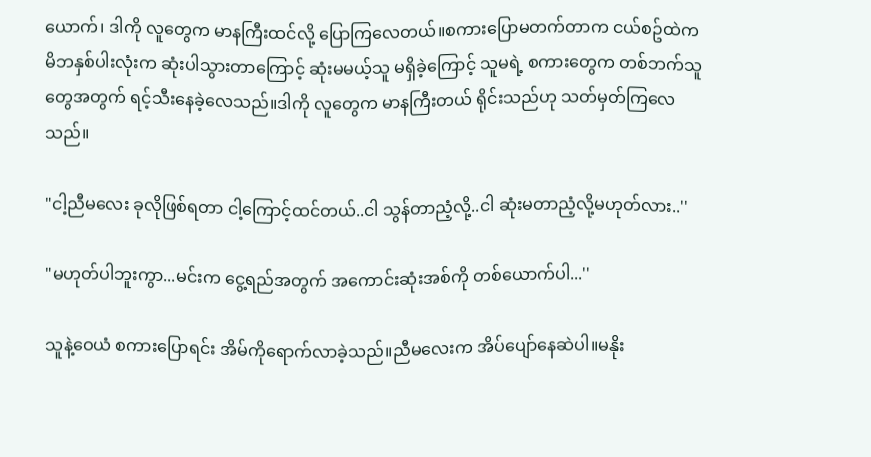ယောက်၊ ဒါကို လူတွေက မာနကြီးထင်လို့ ပြောကြလေတယ်။စကားပြောမတက်တာက ငယ်စဥ်ထဲက မိဘနှစ်ပါးလုံးက ဆုံးပါသွားတာကြောင့် ဆုံးမမယ့်သူ မရှိခဲ့ကြောင့် သူမရဲ့ စကားတွေက တစ်ဘက်သူတွေအတွက် ရင့်သီးနေခဲ့လေသည်။ဒါကို လူတွေက မာနကြီးတယ် ရိုင်းသည်ဟု သတ်မှတ်ကြလေသည်။

"ငါ့ညီမလေး ခုလိုဖြစ်ရတာ ငါ့ကြောင့်ထင်တယ်..ငါ သွန်တာညံ့လို့..ငါ ဆုံးမတာညံ့လို့မဟုတ်လား..''

"မဟုတ်ပါဘူးကွာ...မင်းက ငွေ့ရည်အတွက် အကောင်းဆုံးအစ်ကို တစ်ယောက်ပါ...''

သူနဲ့ဝေယံ စကားပြောရင်း အိမ်ကိုရောက်လာခဲ့သည်။ညီမလေးက အိပ်ပျော်နေဆဲပါ။မနိုး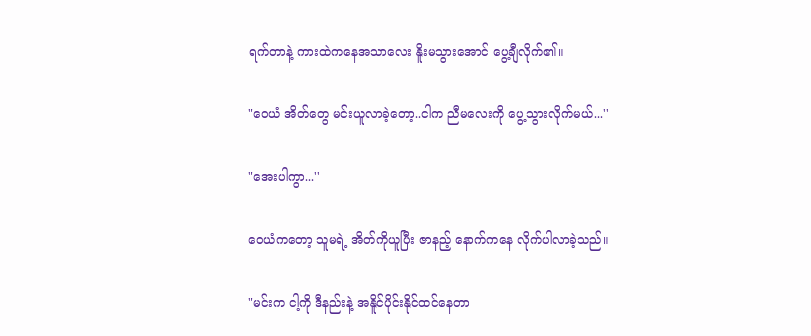ရက်တာနဲ့ ကားထဲကနေအသာလေး နိူးမသွားအောင် ပွေ့ချီလိုက်၏။

"ဝေယံ အိတ်တွေ မင်းယူလာခဲ့တော့..ငါက ညီမလေးကို ပွေ့သွားလိုက်မယ်...''

"အေးပါကွာ...''

ဝေယံကတော့ သူမရဲ့ အိတ်ကိုယူပြီး ဇာနည့် နောက်ကနေ လိုက်ပါလာခဲ့သည်။

"မင်းက ငါ့ကို ဒီနည်းနဲ့ အနိူင်ပိုင်းနိုင်ထင်နေတာ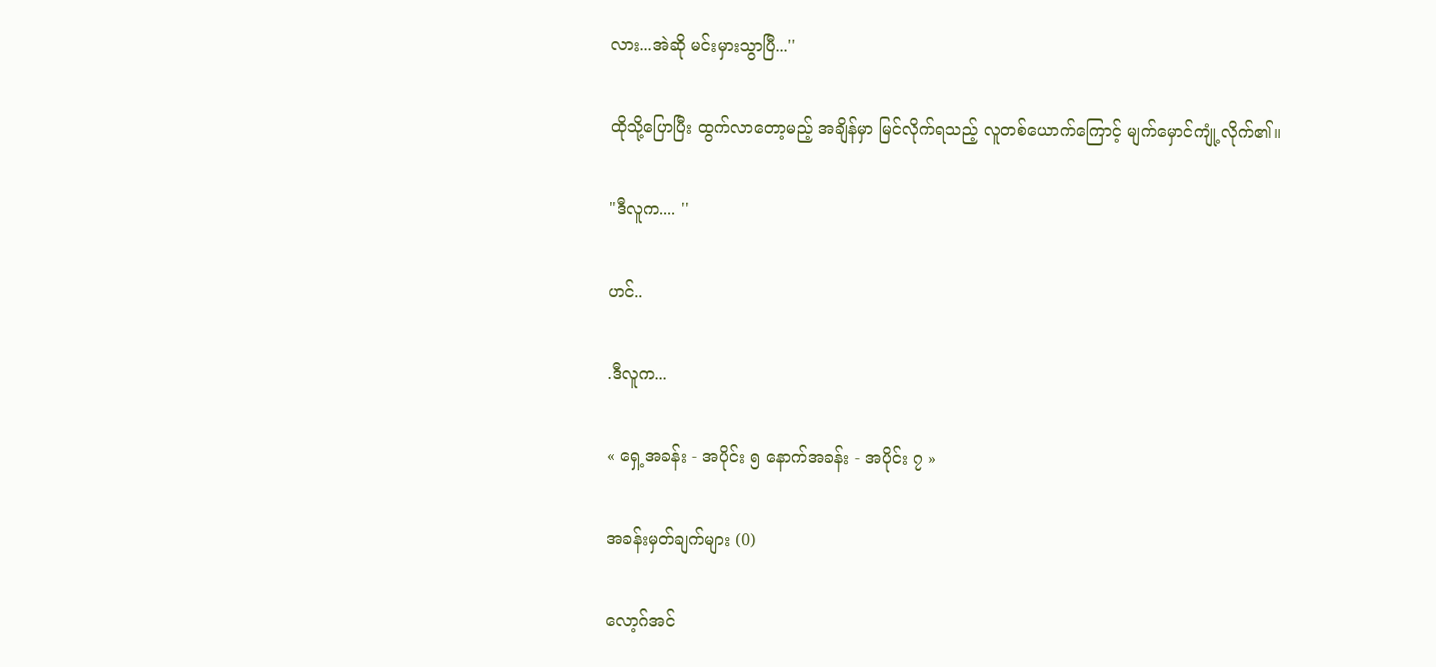လား...အဲဆို မင်းမှားသွာပြီ...''

ထိုသို့ပြောပြီး ထွက်လာတော့မည့် အချိန်မှာ မြင်လိုက်ရသည့် လူတစ်ယောက်ကြောင့် မျက်မှောင်ကျုံ့လိုက်၏။

"ဒီလူက.... ''

ဟင်..

.ဒီလူက...

« ရှေ့အခန်း - အပိုင်း ၅ နောက်အခန်း - အပိုင်း ၇ »

အခန်းမှတ်ချက်များ (0)

လော့ဂ်အင်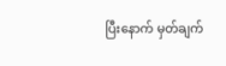ပြီးနောက် မှတ်ချက်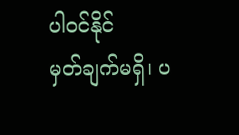ပါဝင်နိုင်
မှတ်ချက်မရှိ၊ ပ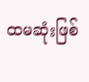ထမဆုံးဖြစ်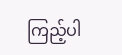ကြည့်ပါ